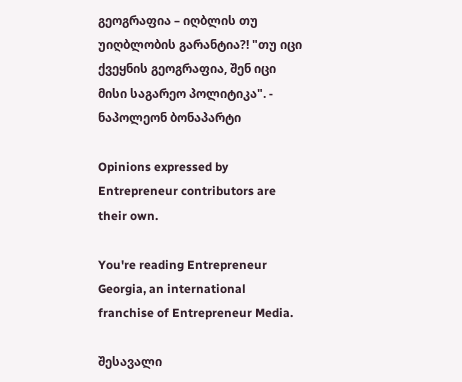გეოგრაფია – იღბლის თუ უიღბლობის გარანტია?! "თუ იცი ქვეყნის გეოგრაფია, შენ იცი მისი საგარეო პოლიტიკა". - ნაპოლეონ ბონაპარტი

Opinions expressed by Entrepreneur contributors are their own.

You're reading Entrepreneur Georgia, an international franchise of Entrepreneur Media.

შესავალი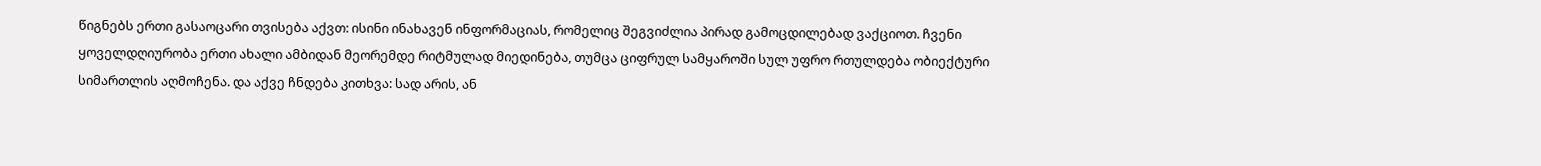წიგნებს ერთი გასაოცარი თვისება აქვთ: ისინი ინახავენ ინფორმაციას, რომელიც შეგვიძლია პირად გამოცდილებად ვაქციოთ. ჩვენი ყოველდღიურობა ერთი ახალი ამბიდან მეორემდე რიტმულად მიედინება, თუმცა ციფრულ სამყაროში სულ უფრო რთულდება ობიექტური სიმართლის აღმოჩენა. და აქვე ჩნდება კითხვა: სად არის, ან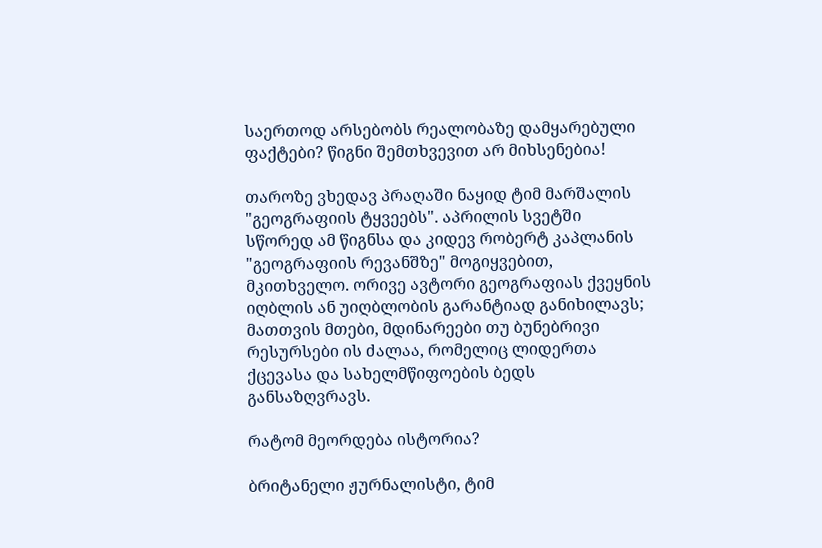საერთოდ არსებობს რეალობაზე დამყარებული ფაქტები? წიგნი შემთხვევით არ მიხსენებია!

თაროზე ვხედავ პრაღაში ნაყიდ ტიმ მარშალის "გეოგრაფიის ტყვეებს". აპრილის სვეტში სწორედ ამ წიგნსა და კიდევ რობერტ კაპლანის "გეოგრაფიის რევანშზე" მოგიყვებით, მკითხველო. ორივე ავტორი გეოგრაფიას ქვეყნის იღბლის ან უიღბლობის გარანტიად განიხილავს; მათთვის მთები, მდინარეები თუ ბუნებრივი რესურსები ის ძალაა, რომელიც ლიდერთა ქცევასა და სახელმწიფოების ბედს განსაზღვრავს.

რატომ მეორდება ისტორია?

ბრიტანელი ჟურნალისტი, ტიმ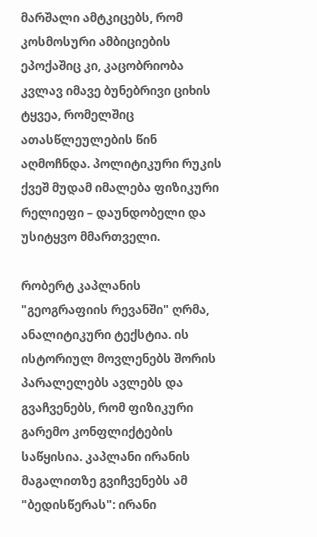მარშალი ამტკიცებს, რომ კოსმოსური ამბიციების ეპოქაშიც კი, კაცობრიობა კვლავ იმავე ბუნებრივი ციხის ტყვეა, რომელშიც ათასწლეულების წინ აღმოჩნდა. პოლიტიკური რუკის ქვეშ მუდამ იმალება ფიზიკური რელიეფი – დაუნდობელი და უსიტყვო მმართველი.

რობერტ კაპლანის "გეოგრაფიის რევანში" ღრმა, ანალიტიკური ტექსტია. ის ისტორიულ მოვლენებს შორის პარალელებს ავლებს და გვაჩვენებს, რომ ფიზიკური გარემო კონფლიქტების საწყისია. კაპლანი ირანის მაგალითზე გვიჩვენებს ამ "ბედისწერას": ირანი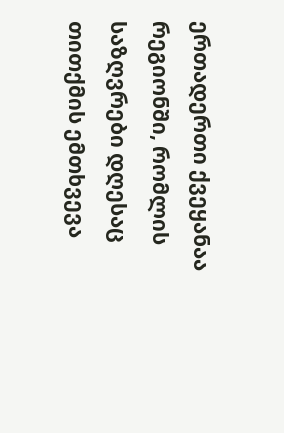ერთადერთი ქვეყანაა რეგიონში, რომლის საზღვრები დღესაც თითქმის ემთხვევა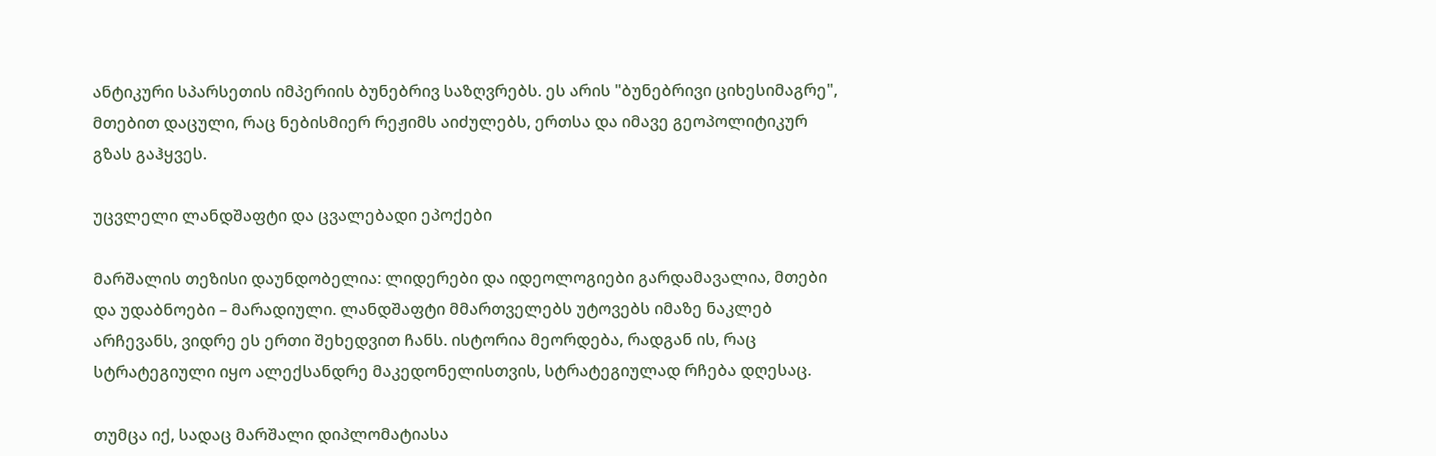ანტიკური სპარსეთის იმპერიის ბუნებრივ საზღვრებს. ეს არის "ბუნებრივი ციხესიმაგრე", მთებით დაცული, რაც ნებისმიერ რეჟიმს აიძულებს, ერთსა და იმავე გეოპოლიტიკურ გზას გაჰყვეს.

უცვლელი ლანდშაფტი და ცვალებადი ეპოქები

მარშალის თეზისი დაუნდობელია: ლიდერები და იდეოლოგიები გარდამავალია, მთები და უდაბნოები – მარადიული. ლანდშაფტი მმართველებს უტოვებს იმაზე ნაკლებ არჩევანს, ვიდრე ეს ერთი შეხედვით ჩანს. ისტორია მეორდება, რადგან ის, რაც სტრატეგიული იყო ალექსანდრე მაკედონელისთვის, სტრატეგიულად რჩება დღესაც.

თუმცა იქ, სადაც მარშალი დიპლომატიასა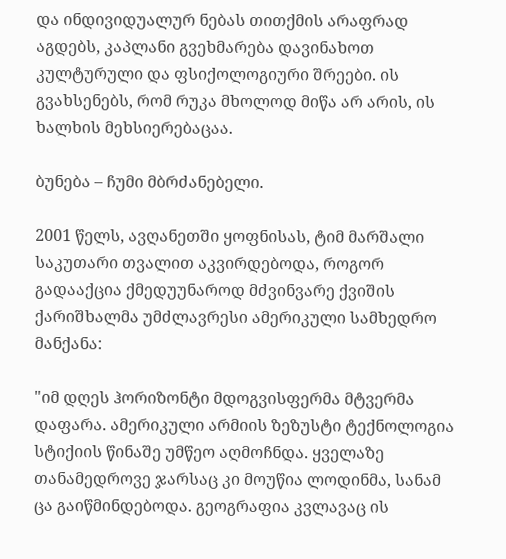და ინდივიდუალურ ნებას თითქმის არაფრად აგდებს, კაპლანი გვეხმარება დავინახოთ კულტურული და ფსიქოლოგიური შრეები. ის გვახსენებს, რომ რუკა მხოლოდ მიწა არ არის, ის ხალხის მეხსიერებაცაა.

ბუნება – ჩუმი მბრძანებელი.

2001 წელს, ავღანეთში ყოფნისას, ტიმ მარშალი საკუთარი თვალით აკვირდებოდა, როგორ გადააქცია ქმედუუნაროდ მძვინვარე ქვიშის ქარიშხალმა უმძლავრესი ამერიკული სამხედრო მანქანა:

"იმ დღეს ჰორიზონტი მდოგვისფერმა მტვერმა დაფარა. ამერიკული არმიის ზეზუსტი ტექნოლოგია სტიქიის წინაშე უმწეო აღმოჩნდა. ყველაზე თანამედროვე ჯარსაც კი მოუწია ლოდინმა, სანამ ცა გაიწმინდებოდა. გეოგრაფია კვლავაც ის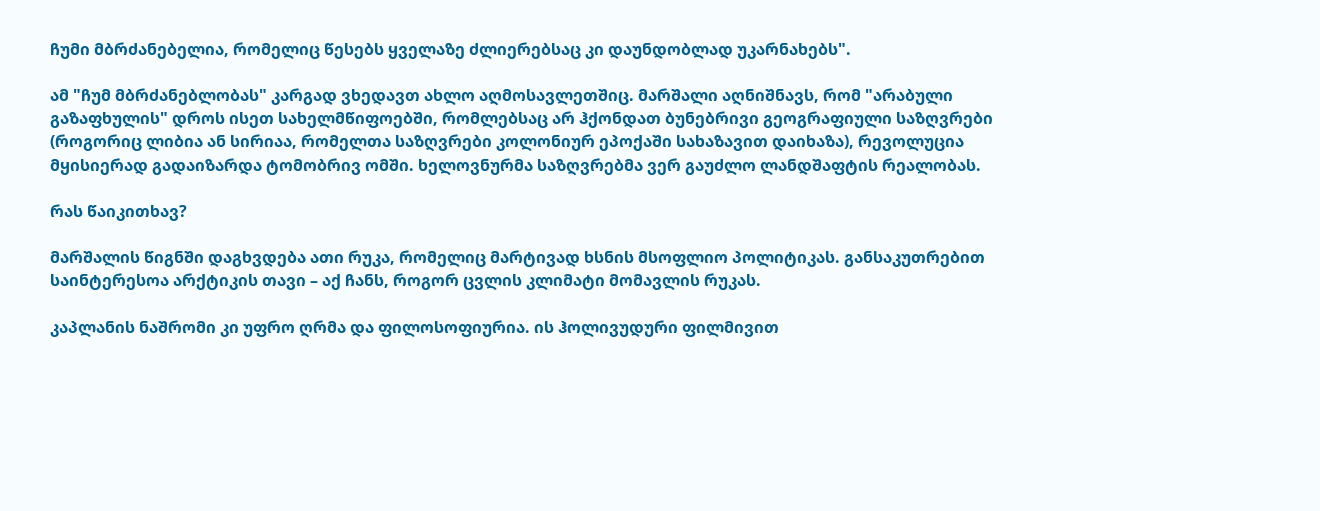ჩუმი მბრძანებელია, რომელიც წესებს ყველაზე ძლიერებსაც კი დაუნდობლად უკარნახებს".

ამ "ჩუმ მბრძანებლობას" კარგად ვხედავთ ახლო აღმოსავლეთშიც. მარშალი აღნიშნავს, რომ "არაბული გაზაფხულის" დროს ისეთ სახელმწიფოებში, რომლებსაც არ ჰქონდათ ბუნებრივი გეოგრაფიული საზღვრები (როგორიც ლიბია ან სირიაა, რომელთა საზღვრები კოლონიურ ეპოქაში სახაზავით დაიხაზა), რევოლუცია მყისიერად გადაიზარდა ტომობრივ ომში. ხელოვნურმა საზღვრებმა ვერ გაუძლო ლანდშაფტის რეალობას.

რას წაიკითხავ?

მარშალის წიგნში დაგხვდება ათი რუკა, რომელიც მარტივად ხსნის მსოფლიო პოლიტიკას. განსაკუთრებით საინტერესოა არქტიკის თავი – აქ ჩანს, როგორ ცვლის კლიმატი მომავლის რუკას.

კაპლანის ნაშრომი კი უფრო ღრმა და ფილოსოფიურია. ის ჰოლივუდური ფილმივით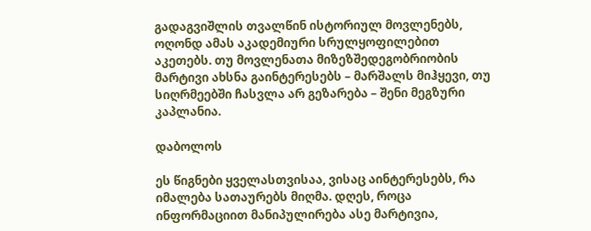გადაგვიშლის თვალწინ ისტორიულ მოვლენებს, ოღონდ ამას აკადემიური სრულყოფილებით აკეთებს. თუ მოვლენათა მიზეზშედეგობრიობის მარტივი ახსნა გაინტერესებს – მარშალს მიჰყევი, თუ სიღრმეებში ჩასვლა არ გეზარება – შენი მეგზური კაპლანია.

დაბოლოს

ეს წიგნები ყველასთვისაა, ვისაც აინტერესებს, რა იმალება სათაურებს მიღმა. დღეს, როცა ინფორმაციით მანიპულირება ასე მარტივია,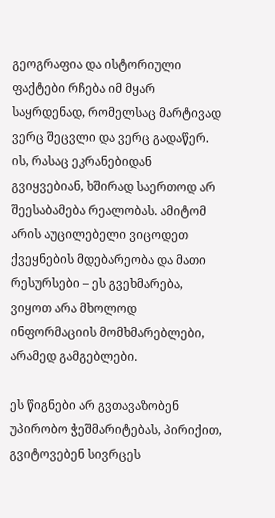გეოგრაფია და ისტორიული ფაქტები რჩება იმ მყარ საყრდენად, რომელსაც მარტივად ვერც შეცვლი და ვერც გადაწერ. ის, რასაც ეკრანებიდან გვიყვებიან, ხშირად საერთოდ არ შეესაბამება რეალობას. ამიტომ არის აუცილებელი ვიცოდეთ ქვეყნების მდებარეობა და მათი რესურსები – ეს გვეხმარება, ვიყოთ არა მხოლოდ ინფორმაციის მომხმარებლები, არამედ გამგებლები.

ეს წიგნები არ გვთავაზობენ უპირობო ჭეშმარიტებას, პირიქით, გვიტოვებენ სივრცეს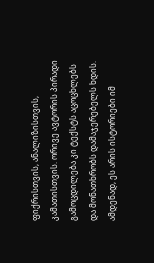ფიქრისთვის, ანალიზისთვის, კამათისთვის. ორივე ავტორის პირადი გამოცდილება კი ტექსტს აცოცხლებს და მონათხრობს დამაჯერებელს ხდის. ამდენად, ეს არის ისტორიები იმ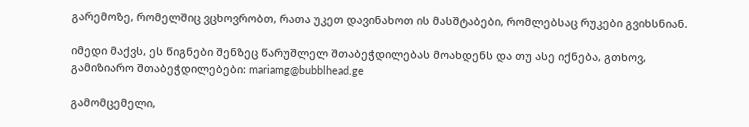გარემოზე, რომელშიც ვცხოვრობთ, რათა უკეთ დავინახოთ ის მასშტაბები, რომლებსაც რუკები გვიხსნიან.

იმედი მაქვს, ეს წიგნები შენზეც წარუშლელ შთაბეჭდილებას მოახდენს და თუ ასე იქნება, გთხოვ, გამიზიარო შთაბეჭდილებები: mariamg@bubblhead.ge

გამომცემელი,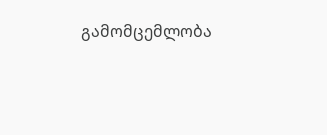გამომცემლობა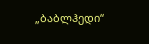„ბაბლჰედი“